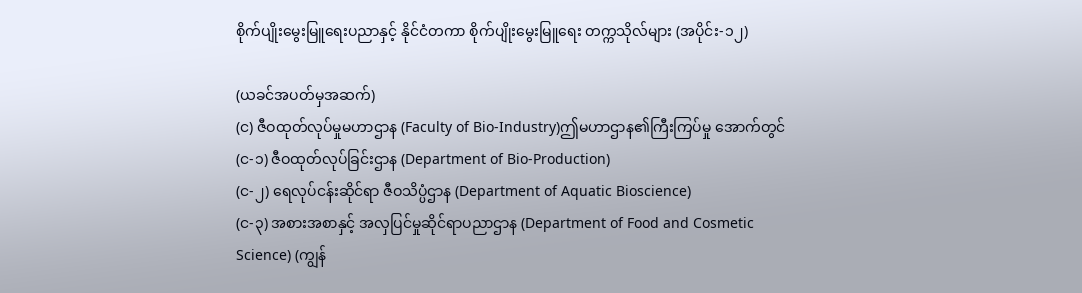စိုက်ပျိုးမွေးမြူရေးပညာနှင့် နိုင်ငံတကာ စိုက်ပျိုးမွေးမြူရေး တက္ကသိုလ်များ (အပိုင်း-၁၂)

(ယခင်အပတ်မှအဆက်)
(င) ဇီဝထုတ်လုပ်မှုမဟာဌာန (Faculty of Bio-Industry)ဤမဟာဌာန၏ကြီးကြပ်မှု အောက်တွင်
(င-၁) ဇီဝထုတ်လုပ်ခြင်းဌာန (Department of Bio-Production)
(င-၂) ရေလုပ်ငန်းဆိုင်ရာ ဇီဝသိပ္ပံဌာန (Department of Aquatic Bioscience)
(င-၃) အစားအစာနှင့် အလှပြင်မှုဆိုင်ရာပညာဌာန (Department of Food and Cosmetic Science) (ကျွန်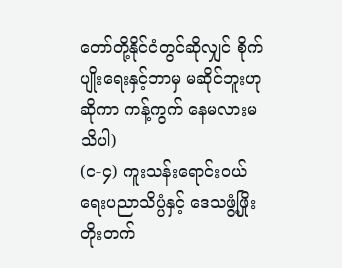တော်တို့နိုင်ငံတွင်ဆိုလျှင် စိုက်ပျိုးရေးနှင့်ဘာမှ မဆိုင်ဘူးဟုဆိုကာ ကန့်ကွက် နေမလားမသိပါ)
(င-၄) ကူးသန်းရောင်းဝယ်ရေးပညာသိပ္ပံနှင့် ဒေသဖွံ့ဖြိုးတိုးတက်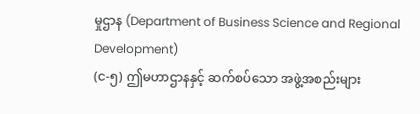မှုဌာန (Department of Business Science and Regional Development)
(င-၅) ဤမဟာဌာနနှင့် ဆက်စပ်သော အဖွဲ့အစည်းများ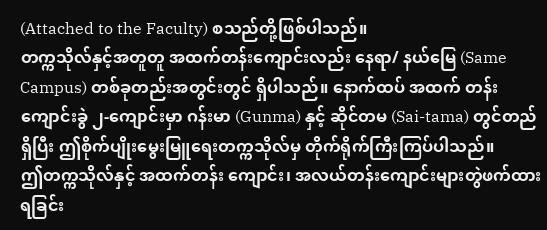(Attached to the Faculty) စသည်တို့ဖြစ်ပါသည်။
တက္ကသိုလ်နှင့်အတူတူ အထက်တန်းကျောင်းလည်း နေရာ/ နယ်မြေ (Same Campus) တစ်ခုတည်းအတွင်းတွင် ရှိပါသည်။ နောက်ထပ် အထက် တန်းကျောင်းခွဲ ၂-ကျောင်းမှာ ဂန်းမာ (Gunma) နှင့် ဆိုင်တမ (Sai-tama) တွင်တည်ရှိပြီး ဤစိုက်ပျိုးမွေးမြူရေးတက္ကသိုလ်မှ တိုက်ရိုက်ကြီးကြပ်ပါသည်။
ဤတက္ကသိုလ်နှင့် အထက်တန်း ကျောင်း၊ အလယ်တန်းကျောင်းများတွဲဖက်ထား ရခြင်း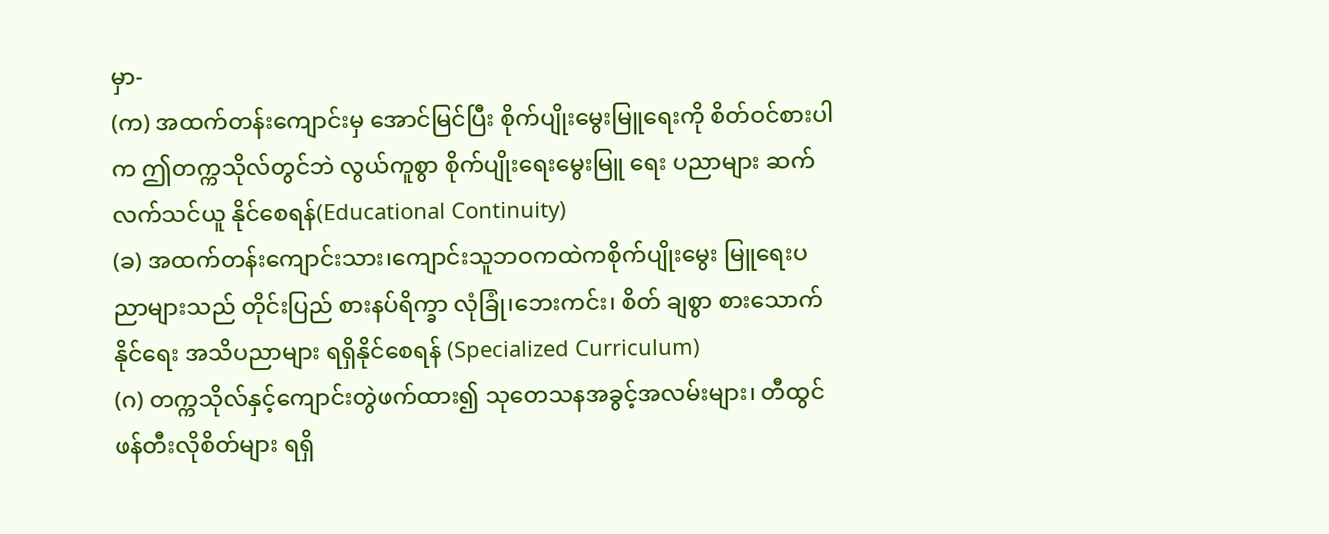မှာ-
(က) အထက်တန်းကျောင်းမှ အောင်မြင်ပြီး စိုက်ပျိုးမွေးမြူရေးကို စိတ်ဝင်စားပါက ဤတက္ကသိုလ်တွင်ဘဲ လွယ်ကူစွာ စိုက်ပျိုးရေးမွေးမြူ ရေး ပညာများ ဆက်လက်သင်ယူ နိုင်စေရန်(Educational Continuity)
(ခ) အထက်တန်းကျောင်းသား၊ကျောင်းသူဘဝကထဲကစိုက်ပျိုးမွေး မြူရေးပညာများသည် တိုင်းပြည် စားနပ်ရိက္ခာ လုံခြုံ၊ဘေးကင်း၊ စိတ် ချစွာ စားသောက်နိုင်ရေး အသိပညာများ ရရှိနိုင်စေရန် (Specialized Curriculum)
(ဂ) တက္ကသိုလ်နှင့်ကျောင်းတွဲဖက်ထား၍ သုတေသနအခွင့်အလမ်းများ၊ တီထွင် ဖန်တီးလိုစိတ်များ ရရှိ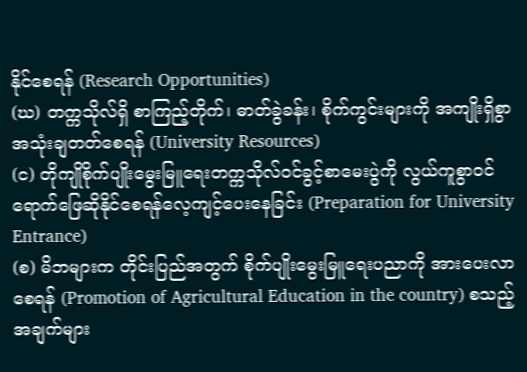နိုင်စေရန် (Research Opportunities)
(ဃ) တက္ကသိုလ်ရှိ စာကြည့်တိုက်၊ ဓာတ်ခွဲခန်း၊ စိုက်ကွင်းများကို အကျိုးရှိစွာအသုံးချတတ်စေရန် (University Resources)
(င) တိုကျိုစိုက်ပျိုးမွေးမြူရေးတက္ကသိုလ်ဝင်ခွင့်စာမေးပွဲကို လွယ်ကူစွာဝင်ရောက်ဖြေဆိုနိုင်စေရန်လေ့ကျင့်ပေးနေခြင်း (Preparation for University Entrance)
(စ) မိဘများက တိုင်းပြည်အတွက် စိုက်ပျိုးမွေးမြူရေးပညာကို အားပေးလာစေရန် (Promotion of Agricultural Education in the country) စသည့် အချက်များ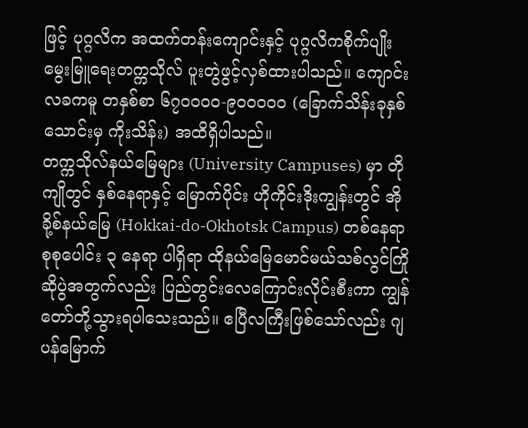ဖြင့် ပုဂ္ဂလိက အထက်တန်းကျောင်းနှင့် ပုဂ္ဂလိကစိုက်ပျိုးမွေးမြူရေးတက္ကသိုလ် ပူးတွဲဖွင့်လှစ်ထားပါသည်။ ကျောင်းလခကမူ တနှစ်စာ ၆၇၀၀၀၀-၉၀၀၀၀၀ (ခြောက်သိန်းခုနှစ်သောင်းမှ ကိုးသိန်း) အထိရှိပါသည်။
တက္ကသိုလ်နယ်မြေများ (University Campuses) မှာ တိုကျိုတွင် နှစ်နေရာနှင့် မြောက်ပိုင်း ဟိုကိုင်းဒိုးကျွန်းတွင် အိုခို့စ်နယ်မြေ (Hokkai-do-Okhotsk Campus) တစ်နေရာ စုစုပေါင်း ၃ နေရာ ပါရှိရာ ထိုနယ်မြေမောင်မယ်သစ်လွင်ကြိုဆိုပွဲအတွက်လည်း ပြည်တွင်းလေကြောင်းလိုင်းစီးကာ ကျွန်တော်တို့သွားရပါသေးသည်။ ဧပြီလကြီးဖြစ်သော်လည်း ဂျပန်မြောက်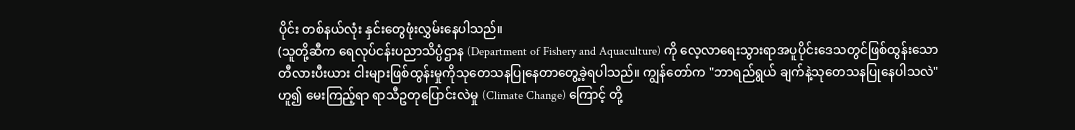ပိုင်း တစ်နယ်လုံး နှင်းတွေဖုံးလွှမ်းနေပါသည်။
(သူတို့ဆီက ရေလုပ်ငန်းပညာသိပ္ပံဌာန (Department of Fishery and Aquaculture) ကို လေ့လာရေးသွားရာအပူပိုင်းဒေသတွင်ဖြစ်ထွန်းသော တီလားပီးယား ငါးများဖြစ်ထွန်းမှုကိုသုတေသနပြုနေတာတွေ့ခဲ့ရပါသည်။ ကျွန်တော်က "ဘာရည်ရွယ် ချက်နဲ့သုတေသနပြုနေပါသလဲ" ဟူ၍ မေးကြည့်ရာ ရာသီဥတုပြောင်းလဲမှု (Climate Change) ကြောင့် တို့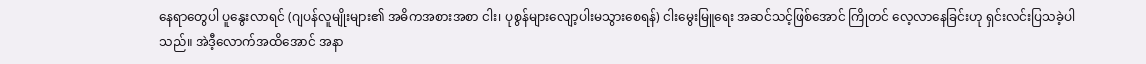နေရာတွေပါ ပူနွေးလာရင် (ဂျပန်လူမျိုးများ၏ အဓိကအစားအစာ ငါး၊ ပုစွန်များလျော့ပါးမသွားစေရန်) ငါးမွေးမြူရေး အဆင်သင့်ဖြစ်အောင် ကြိုတင် လေ့လာနေခြင်းဟု ရှင်းလင်းပြသခဲ့ပါသည်။ အဲဒီ့လောက်အထိအောင် အနာ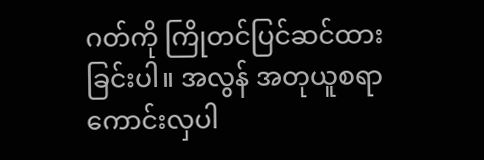ဂတ်ကို ကြိုတင်ပြင်ဆင်ထားခြင်းပါ။ အလွန် အတုယူစရာ ကောင်းလှပါ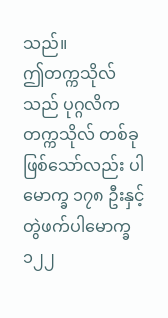သည်။
ဤတက္ကသိုလ်သည် ပုဂ္ဂလိကတက္ကသိုလ် တစ်ခုဖြစ်သော်လည်း ပါမောက္ခ ၁၇၈ ဦးနှင့် တွဲဖက်ပါမောက္ခ ၁၂၂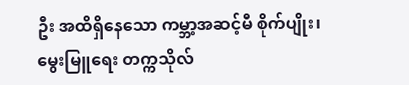ဦး အထိရှိနေသော ကမ္ဘာ့အဆင့်မီ စိုက်ပျိုး၊ မွေးမြူရေး တက္ကသိုလ်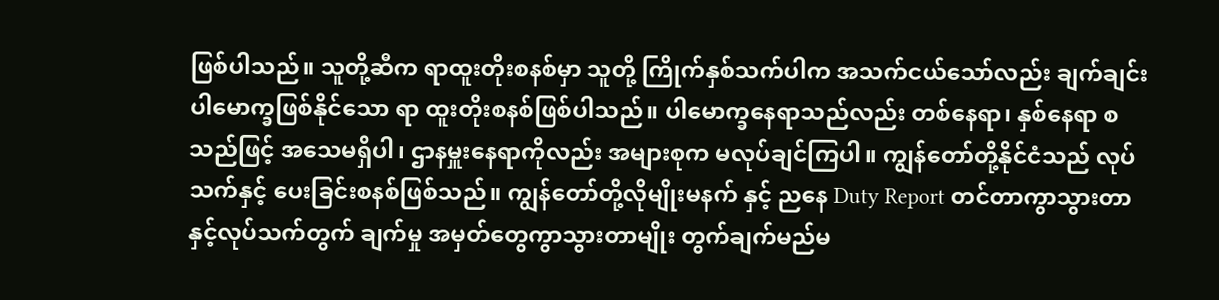ဖြစ်ပါသည်။ သူတို့ဆီက ရာထူးတိုးစနစ်မှာ သူတို့ ကြိုက်နှစ်သက်ပါက အသက်ငယ်သော်လည်း ချက်ချင်း ပါမောက္ခဖြစ်နိုင်သော ရာ ထူးတိုးစနစ်ဖြစ်ပါသည်။ ပါမောက္ခနေရာသည်လည်း တစ်နေရာ၊ နှစ်နေရာ စသည်ဖြင့် အသေမရှိပါ၊ ဌာနမှူးနေရာကိုလည်း အများစုက မလုပ်ချင်ကြပါ။ ကျွန်တော်တို့နိုင်ငံသည် လုပ်သက်နှင့် ပေးခြင်းစနစ်ဖြစ်သည်။ ကျွန်တော်တို့လိုမျိုးမနက် နှင့် ညနေ Duty Report တင်တာကွာသွားတာနှင့်လုပ်သက်တွက် ချက်မှု အမှတ်တွေကွာသွားတာမျိုး တွက်ချက်မည်မ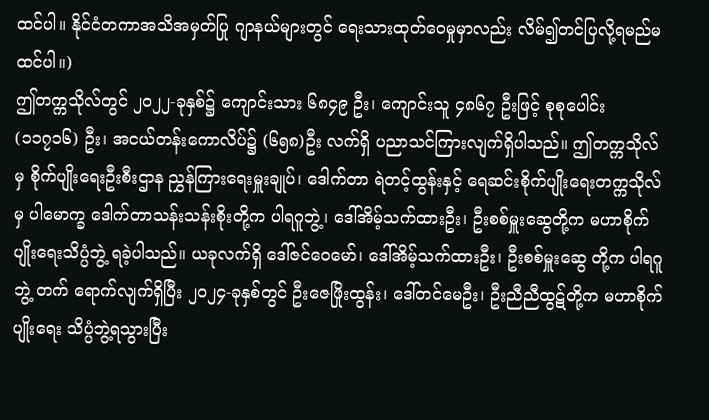ထင်ပါ။ နိုင်ငံတကာအသိအမှတ်ပြု ဂျာနယ်များတွင် ရေးသားထုတ်ဝေမှုမှာလည်း လိမ်၍တင်ပြလို့ရမည်မထင်ပါ။)
ဤတက္ကသိုလ်တွင် ၂၀၂၂-ခုနှစ်၌ ကျောင်းသား ၆၈၄၉ ဦး၊ ကျောင်းသူ ၄၈၆၇ ဦးဖြင့် စုစုပေါင်း (၁၁၇၁၆) ဦး၊ အငယ်တန်းကောလိပ်၌ (၆၅၈)ဦး လက်ရှိ ပညာသင်ကြားလျက်ရှိပါသည်။ ဤတက္ကသိုလ်မှ စိုက်ပျိုးရေးဦးစီးဌာန ညွှန်ကြားရေးမှူးချုပ်၊ ဒေါက်တာ ရဲတင့်ထွန်းနှင့် ရေဆင်းစိုက်ပျိုးရေးတက္ကသိုလ်မှ ပါမောက္ခ ဒေါက်တာသန်းသန်းစိုးတို့က ပါရဂူဘွဲ့၊ ဒေါ်အိမ့်သက်ထားဦး၊ ဦးစစ်မှူးဆွေတို့က မဟာစိုက်ပျိုးရေးသိပ္ပံဘွဲ့ ရခဲ့ပါသည်။ ယခုလက်ရှိ ဒေါ်ဇင်ဝေမော်၊ ဒေါ်အိမ့်သက်ထားဦး၊ ဦးစစ်မှူးဆွေ တို့က ပါရဂူဘွဲ့ တက် ရောက်လျက်ရှိပြီး ၂၀၂၄-ခုနှစ်တွင် ဦးဇေဖြိုးထွန်း၊ ဒေါ်တင်မေဦး၊ ဦးညီညီထွဋ်တို့က မဟာစိုက်ပျိုးရေး သိပ္ပံဘွဲ့ရသွားပြီး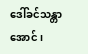ဒေါ်ခင်သန္တာအောင်၊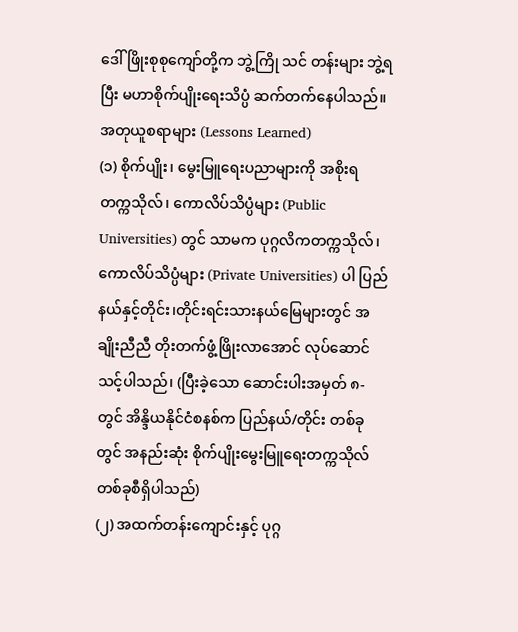ဒေါ်ဖြိုးစုစုကျော်တို့က ဘွဲ့ကြို သင် တန်းများ ဘွဲ့ရပြီး မဟာစိုက်ပျိုးရေးသိပ္ပံ ဆက်တက်နေပါသည်။
အတုယူစရာများ (Lessons Learned)
(၁) စိုက်ပျိုး၊ မွေးမြူရေးပညာများကို အစိုးရ တက္ကသိုလ်၊ ကောလိပ်သိပ္ပံများ (Public Universities) တွင် သာမက ပုဂ္ဂလိကတက္ကသိုလ်၊ ကောလိပ်သိပ္ပံများ (Private Universities) ပါ ပြည်နယ်နှင့်တိုင်း၊တိုင်းရင်းသားနယ်မြေများတွင် အချိုးညီညီ တိုးတက်ဖွံ့ဖြိုးလာအောင် လုပ်ဆောင်သင့်ပါသည်၊ (ပြီးခဲ့သော ဆောင်းပါးအမှတ် ၈-တွင် အိန္ဒိယနိုင်ငံစနစ်က ပြည်နယ်/တိုင်း တစ်ခုတွင် အနည်းဆုံး စိုက်ပျိုးမွေးမြူရေးတက္ကသိုလ် တစ်ခုစီရှိပါသည်)
(၂) အထက်တန်းကျောင်းနှင့် ပုဂ္ဂ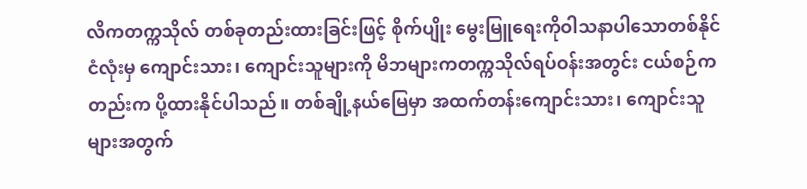လိကတက္ကသိုလ် တစ်ခုတည်းထားခြင်းဖြင့် စိုက်ပျိုး မွေးမြူရေးကိုဝါသနာပါသောတစ်နိုင်ငံလုံးမှ ကျောင်းသား၊ ကျောင်းသူများကို မိဘများကတက္ကသိုလ်ရပ်ဝန်းအတွင်း ငယ်စဉ်ကတည်းက ပို့ထားနိုင်ပါသည်။ တစ်ချို့နယ်မြေမှာ အထက်တန်းကျောင်းသား၊ ကျောင်းသူများအတွက်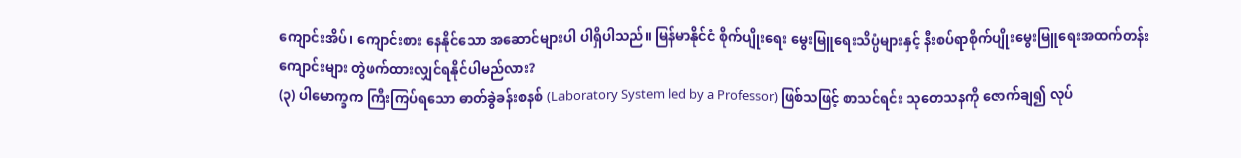ကျောင်းအိပ်၊ ကျောင်းစား နေနိုင်သော အဆောင်များပါ ပါရှိပါသည်။ မြန်မာနိုင်ငံ စိုက်ပျိုးရေး မွေးမြူရေးသိပ္ပံများနှင့် နီးစပ်ရာစိုက်ပျိုးမွေးမြူရေးအထက်တန်း ကျောင်းများ တွဲဖက်ထားလျှင်ရနိုင်ပါမည်လား?
(၃) ပါမောက္ခက ကြီးကြပ်ရသော ဓာတ်ခွဲခန်းစနစ် (Laboratory System led by a Professor) ဖြစ်သဖြင့် စာသင်ရင်း သုတေသနကို ဇောက်ချ၍ လုပ်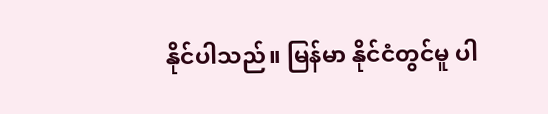နိုင်ပါသည်။ မြန်မာ နိုင်ငံတွင်မူ ပါ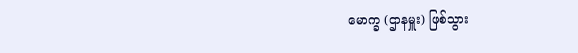မောက္ခ (ဌာနမှူး) ဖြစ်သွား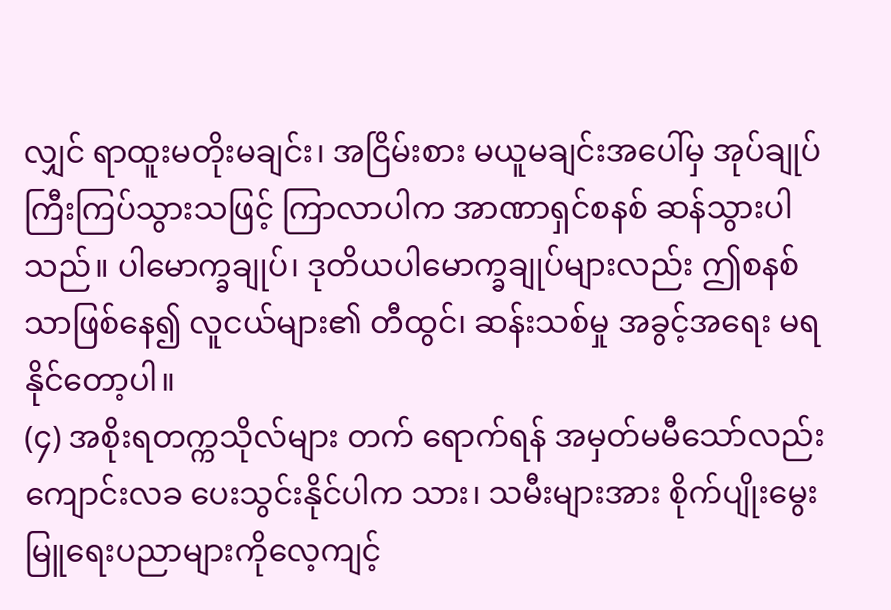လျှင် ရာထူးမတိုးမချင်း၊ အငြိမ်းစား မယူမချင်းအပေါ်မှ အုပ်ချုပ်ကြီးကြပ်သွားသဖြင့် ကြာလာပါက အာဏာရှင်စနစ် ဆန်သွားပါသည်။ ပါမောက္ခချုပ်၊ ဒုတိယပါမောက္ခချုပ်များလည်း ဤစနစ်သာဖြစ်နေ၍ လူငယ်များ၏ တီထွင်၊ ဆန်းသစ်မှု အခွင့်အရေး မရနိုင်တော့ပါ။
(၄) အစိုးရတက္ကသိုလ်များ တက် ရောက်ရန် အမှတ်မမီသော်လည်း ကျောင်းလခ ပေးသွင်းနိုင်ပါက သား၊ သမီးများအား စိုက်ပျိုးမွေးမြူရေးပညာများကိုလေ့ကျင့်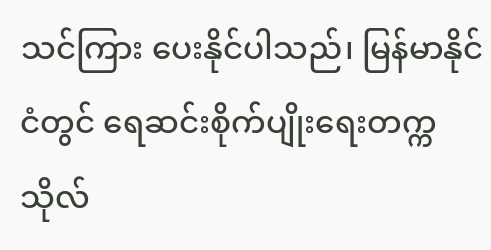သင်ကြား ပေးနိုင်ပါသည်၊ မြန်မာနိုင်ငံတွင် ရေဆင်းစိုက်ပျိုးရေးတက္ကသိုလ်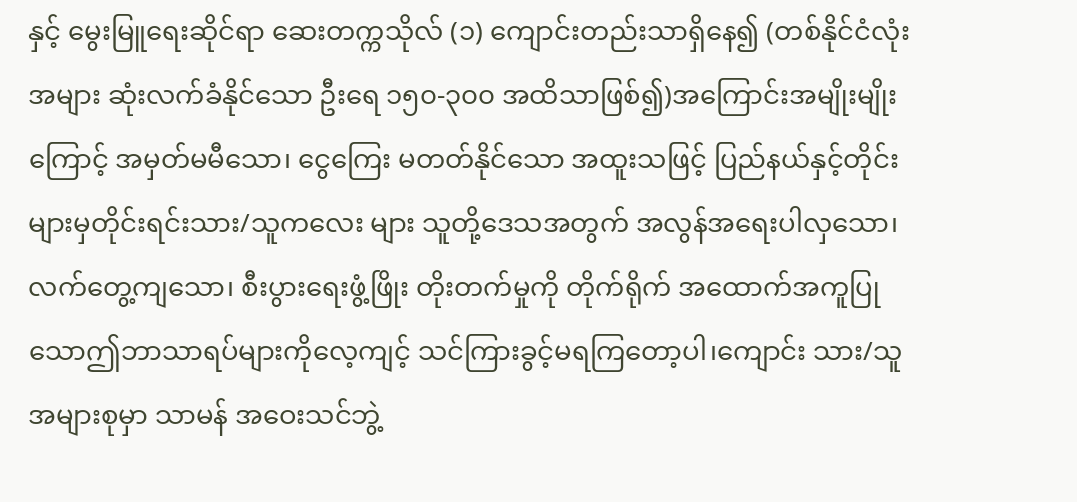နှင့် မွေးမြူရေးဆိုင်ရာ ဆေးတက္ကသိုလ် (၁) ကျောင်းတည်းသာရှိနေ၍ (တစ်နိုင်ငံလုံး အများ ဆုံးလက်ခံနိုင်သော ဦးရေ ၁၅၀-၃၀၀ အထိသာဖြစ်၍)အကြောင်းအမျိုးမျိုးကြောင့် အမှတ်မမီသော၊ ငွေကြေး မတတ်နိုင်သော အထူးသဖြင့် ပြည်နယ်နှင့်တိုင်းများမှတိုင်းရင်းသား/သူကလေး များ သူတို့ဒေသအတွက် အလွန်အရေးပါလှသော၊ လက်တွေ့ကျသော၊ စီးပွားရေးဖွံ့ဖြိုး တိုးတက်မှုကို တိုက်ရိုက် အထောက်အကူပြုသောဤဘာသာရပ်များကိုလေ့ကျင့် သင်ကြားခွင့်မရကြတော့ပါ၊ကျောင်း သား/သူ အများစုမှာ သာမန် အဝေးသင်ဘွဲ့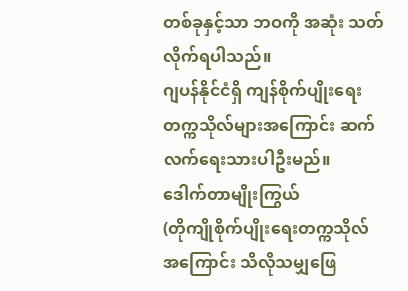တစ်ခုနှင့်သာ ဘဝကို အဆုံး သတ်လိုက်ရပါသည်။
ဂျပန်နိုင်ငံရှိ ကျန်စိုက်ပျိုးရေးတက္ကသိုလ်များအကြောင်း ဆက်လက်ရေးသားပါဦးမည်။
ဒေါက်တာမျိုးကြွယ်
(တိုကျိုစိုက်ပျိုးရေးတက္ကသိုလ်အကြောင်း သိလိုသမျှဖြေ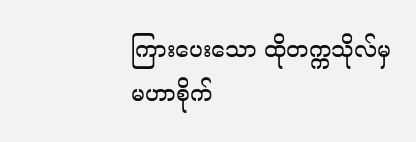ကြားပေးသော ထိုတက္ကသိုလ်မှ မဟာစိုက်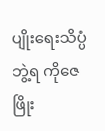ပျိုးရေးသိပ္ပံဘွဲ့ရ ကိုဇေဖြိုး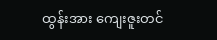ထွန်းအား ကျေးဇူးတင်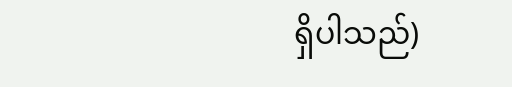ရှိပါသည်)